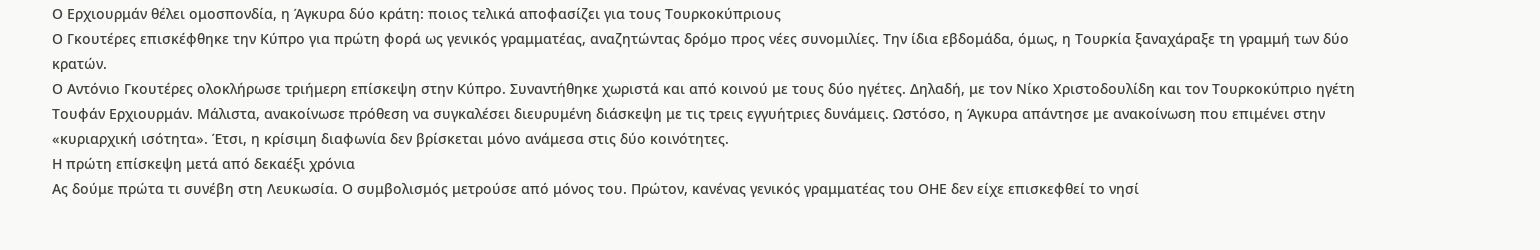Ο Ερχιουρμάν θέλει ομοσπονδία, η Άγκυρα δύο κράτη: ποιος τελικά αποφασίζει για τους Τουρκοκύπριους
Ο Γκουτέρες επισκέφθηκε την Κύπρο για πρώτη φορά ως γενικός γραμματέας, αναζητώντας δρόμο προς νέες συνομιλίες. Την ίδια εβδομάδα, όμως, η Τουρκία ξαναχάραξε τη γραμμή των δύο κρατών.
Ο Αντόνιο Γκουτέρες ολοκλήρωσε τριήμερη επίσκεψη στην Κύπρο. Συναντήθηκε χωριστά και από κοινού με τους δύο ηγέτες. Δηλαδή, με τον Νίκο Χριστοδουλίδη και τον Τουρκοκύπριο ηγέτη Τουφάν Ερχιουρμάν. Μάλιστα, ανακοίνωσε πρόθεση να συγκαλέσει διευρυμένη διάσκεψη με τις τρεις εγγυήτριες δυνάμεις. Ωστόσο, η Άγκυρα απάντησε με ανακοίνωση που επιμένει στην «κυριαρχική ισότητα». Έτσι, η κρίσιμη διαφωνία δεν βρίσκεται μόνο ανάμεσα στις δύο κοινότητες.
Η πρώτη επίσκεψη μετά από δεκαέξι χρόνια
Ας δούμε πρώτα τι συνέβη στη Λευκωσία. Ο συμβολισμός μετρούσε από μόνος του. Πρώτον, κανένας γενικός γραμματέας του ΟΗΕ δεν είχε επισκεφθεί το νησί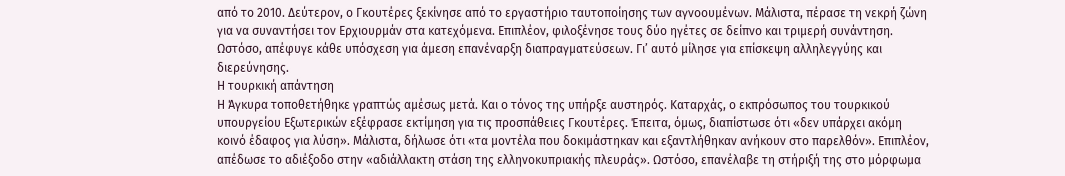από το 2010. Δεύτερον, ο Γκουτέρες ξεκίνησε από το εργαστήριο ταυτοποίησης των αγνοουμένων. Μάλιστα, πέρασε τη νεκρή ζώνη για να συναντήσει τον Ερχιουρμάν στα κατεχόμενα. Επιπλέον, φιλοξένησε τους δύο ηγέτες σε δείπνο και τριμερή συνάντηση. Ωστόσο, απέφυγε κάθε υπόσχεση για άμεση επανέναρξη διαπραγματεύσεων. Γι’ αυτό μίλησε για επίσκεψη αλληλεγγύης και διερεύνησης.
Η τουρκική απάντηση
Η Άγκυρα τοποθετήθηκε γραπτώς αμέσως μετά. Και ο τόνος της υπήρξε αυστηρός. Καταρχάς, ο εκπρόσωπος του τουρκικού υπουργείου Εξωτερικών εξέφρασε εκτίμηση για τις προσπάθειες Γκουτέρες. Έπειτα, όμως, διαπίστωσε ότι «δεν υπάρχει ακόμη κοινό έδαφος για λύση». Μάλιστα, δήλωσε ότι «τα μοντέλα που δοκιμάστηκαν και εξαντλήθηκαν ανήκουν στο παρελθόν». Επιπλέον, απέδωσε το αδιέξοδο στην «αδιάλλακτη στάση της ελληνοκυπριακής πλευράς». Ωστόσο, επανέλαβε τη στήριξή της στο μόρφωμα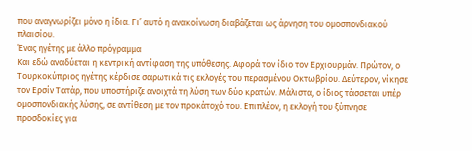που αναγνωρίζει μόνο η ίδια. Γι’ αυτό η ανακοίνωση διαβάζεται ως άρνηση του ομοσπονδιακού πλαισίου.
Ένας ηγέτης με άλλο πρόγραμμα
Και εδώ αναδύεται η κεντρική αντίφαση της υπόθεσης. Αφορά τον ίδιο τον Ερχιουρμάν. Πρώτον, ο Τουρκοκύπριος ηγέτης κέρδισε σαρωτικά τις εκλογές του περασμένου Οκτωβρίου. Δεύτερον, νίκησε τον Ερσίν Τατάρ, που υποστήριζε ανοιχτά τη λύση των δύο κρατών. Μάλιστα, ο ίδιος τάσσεται υπέρ ομοσπονδιακής λύσης, σε αντίθεση με τον προκάτοχό του. Επιπλέον, η εκλογή του ξύπνησε προσδοκίες για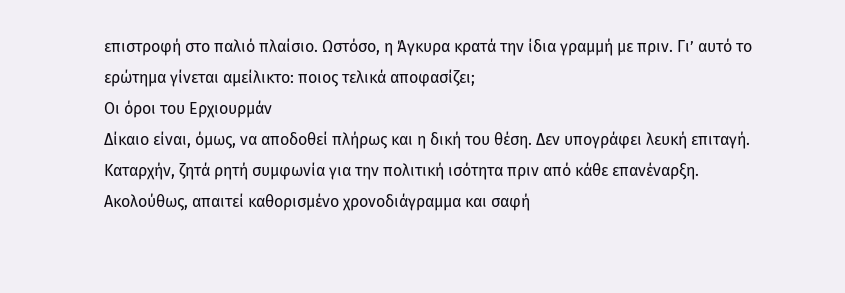επιστροφή στο παλιό πλαίσιο. Ωστόσο, η Άγκυρα κρατά την ίδια γραμμή με πριν. Γι’ αυτό το ερώτημα γίνεται αμείλικτο: ποιος τελικά αποφασίζει;
Οι όροι του Ερχιουρμάν
Δίκαιο είναι, όμως, να αποδοθεί πλήρως και η δική του θέση. Δεν υπογράφει λευκή επιταγή. Καταρχήν, ζητά ρητή συμφωνία για την πολιτική ισότητα πριν από κάθε επανέναρξη. Ακολούθως, απαιτεί καθορισμένο χρονοδιάγραμμα και σαφή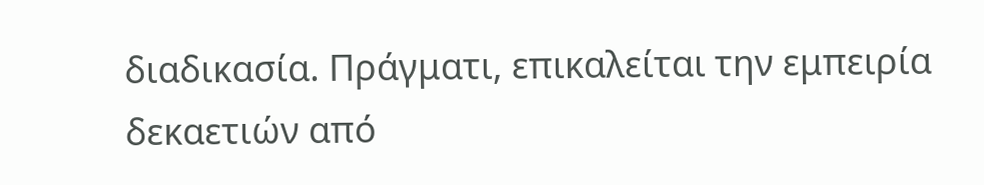διαδικασία. Πράγματι, επικαλείται την εμπειρία δεκαετιών από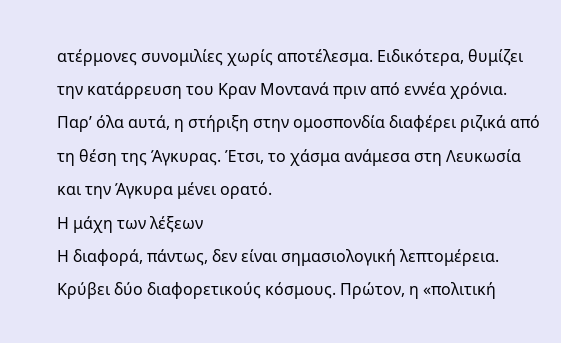ατέρμονες συνομιλίες χωρίς αποτέλεσμα. Ειδικότερα, θυμίζει την κατάρρευση του Κραν Μοντανά πριν από εννέα χρόνια. Παρ’ όλα αυτά, η στήριξη στην ομοσπονδία διαφέρει ριζικά από τη θέση της Άγκυρας. Έτσι, το χάσμα ανάμεσα στη Λευκωσία και την Άγκυρα μένει ορατό.
Η μάχη των λέξεων
Η διαφορά, πάντως, δεν είναι σημασιολογική λεπτομέρεια. Κρύβει δύο διαφορετικούς κόσμους. Πρώτον, η «πολιτική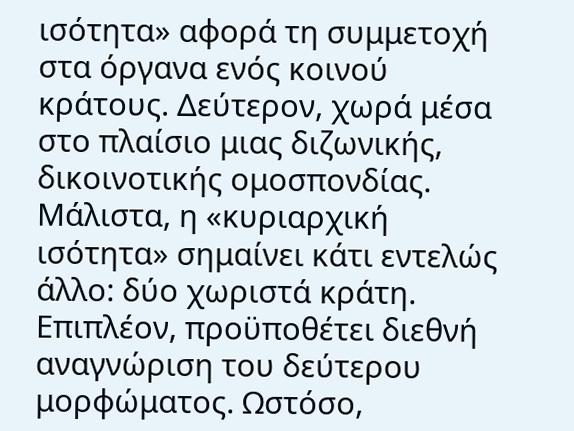ισότητα» αφορά τη συμμετοχή στα όργανα ενός κοινού κράτους. Δεύτερον, χωρά μέσα στο πλαίσιο μιας διζωνικής, δικοινοτικής ομοσπονδίας. Μάλιστα, η «κυριαρχική ισότητα» σημαίνει κάτι εντελώς άλλο: δύο χωριστά κράτη. Επιπλέον, προϋποθέτει διεθνή αναγνώριση του δεύτερου μορφώματος. Ωστόσο,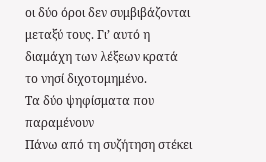οι δύο όροι δεν συμβιβάζονται μεταξύ τους. Γι’ αυτό η διαμάχη των λέξεων κρατά το νησί διχοτομημένο.
Τα δύο ψηφίσματα που παραμένουν
Πάνω από τη συζήτηση στέκει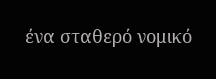ένα σταθερό νομικό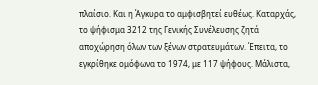πλαίσιο. Και η Άγκυρα το αμφισβητεί ευθέως. Καταρχάς, το ψήφισμα 3212 της Γενικής Συνέλευσης ζητά αποχώρηση όλων των ξένων στρατευμάτων. Έπειτα, το εγκρίθηκε ομόφωνα το 1974, με 117 ψήφους. Μάλιστα,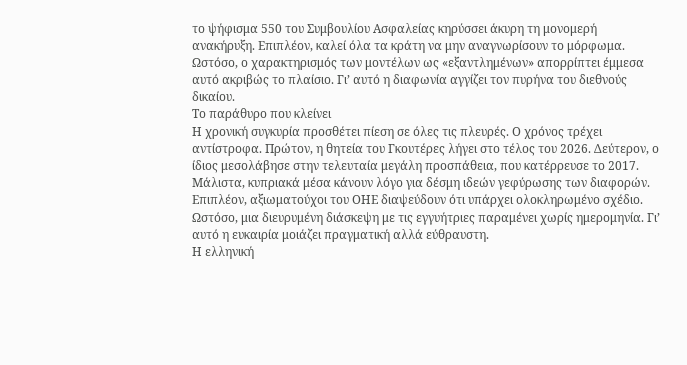το ψήφισμα 550 του Συμβουλίου Ασφαλείας κηρύσσει άκυρη τη μονομερή ανακήρυξη. Επιπλέον, καλεί όλα τα κράτη να μην αναγνωρίσουν το μόρφωμα. Ωστόσο, ο χαρακτηρισμός των μοντέλων ως «εξαντλημένων» απορρίπτει έμμεσα αυτό ακριβώς το πλαίσιο. Γι’ αυτό η διαφωνία αγγίζει τον πυρήνα του διεθνούς δικαίου.
Το παράθυρο που κλείνει
Η χρονική συγκυρία προσθέτει πίεση σε όλες τις πλευρές. Ο χρόνος τρέχει αντίστροφα. Πρώτον, η θητεία του Γκουτέρες λήγει στο τέλος του 2026. Δεύτερον, ο ίδιος μεσολάβησε στην τελευταία μεγάλη προσπάθεια, που κατέρρευσε το 2017. Μάλιστα, κυπριακά μέσα κάνουν λόγο για δέσμη ιδεών γεφύρωσης των διαφορών. Επιπλέον, αξιωματούχοι του ΟΗΕ διαψεύδουν ότι υπάρχει ολοκληρωμένο σχέδιο. Ωστόσο, μια διευρυμένη διάσκεψη με τις εγγυήτριες παραμένει χωρίς ημερομηνία. Γι’ αυτό η ευκαιρία μοιάζει πραγματική αλλά εύθραυστη.
Η ελληνική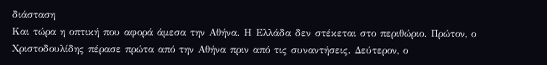διάσταση
Και τώρα η οπτική που αφορά άμεσα την Αθήνα. Η Ελλάδα δεν στέκεται στο περιθώριο. Πρώτον, ο Χριστοδουλίδης πέρασε πρώτα από την Αθήνα πριν από τις συναντήσεις. Δεύτερον, ο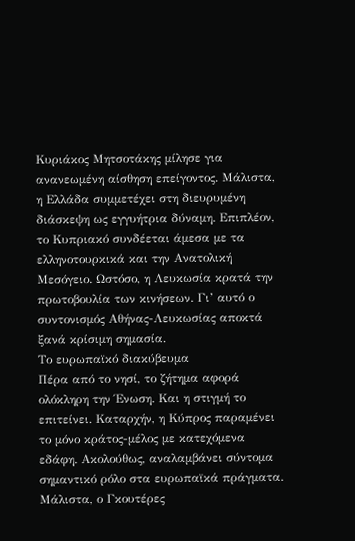Κυριάκος Μητσοτάκης μίλησε για ανανεωμένη αίσθηση επείγοντος. Μάλιστα, η Ελλάδα συμμετέχει στη διευρυμένη διάσκεψη ως εγγυήτρια δύναμη. Επιπλέον, το Κυπριακό συνδέεται άμεσα με τα ελληνοτουρκικά και την Ανατολική Μεσόγειο. Ωστόσο, η Λευκωσία κρατά την πρωτοβουλία των κινήσεων. Γι’ αυτό ο συντονισμός Αθήνας-Λευκωσίας αποκτά ξανά κρίσιμη σημασία.
Το ευρωπαϊκό διακύβευμα
Πέρα από το νησί, το ζήτημα αφορά ολόκληρη την Ένωση. Και η στιγμή το επιτείνει. Καταρχήν, η Κύπρος παραμένει το μόνο κράτος-μέλος με κατεχόμενα εδάφη. Ακολούθως, αναλαμβάνει σύντομα σημαντικό ρόλο στα ευρωπαϊκά πράγματα. Μάλιστα, ο Γκουτέρες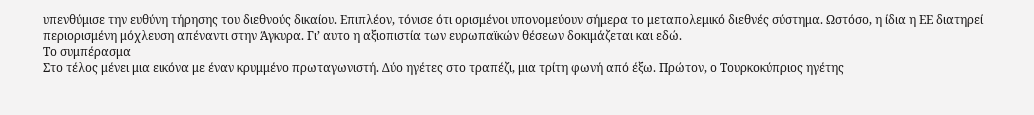υπενθύμισε την ευθύνη τήρησης του διεθνούς δικαίου. Επιπλέον, τόνισε ότι ορισμένοι υπονομεύουν σήμερα το μεταπολεμικό διεθνές σύστημα. Ωστόσο, η ίδια η ΕΕ διατηρεί περιορισμένη μόχλευση απέναντι στην Άγκυρα. Γι’ αυτο η αξιοπιστία των ευρωπαϊκών θέσεων δοκιμάζεται και εδώ.
Το συμπέρασμα
Στο τέλος μένει μια εικόνα με έναν κρυμμένο πρωταγωνιστή. Δύο ηγέτες στο τραπέζι, μια τρίτη φωνή από έξω. Πρώτον, ο Τουρκοκύπριος ηγέτης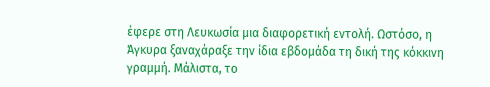έφερε στη Λευκωσία μια διαφορετική εντολή. Ωστόσο, η Άγκυρα ξαναχάραξε την ίδια εβδομάδα τη δική της κόκκινη γραμμή. Μάλιστα, το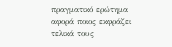πραγματικό ερώτημα αφορά ποιος εκφράζει τελικά τους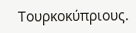Τουρκοκύπριους.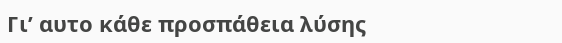Γι’ αυτο κάθε προσπάθεια λύσης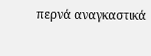περνά αναγκαστικά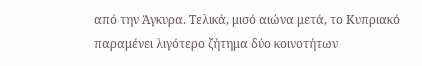από την Άγκυρα. Τελικά, μισό αιώνα μετά, το Κυπριακό παραμένει λιγότερο ζήτημα δύο κοινοτήτων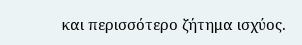και περισσότερο ζήτημα ισχύος.